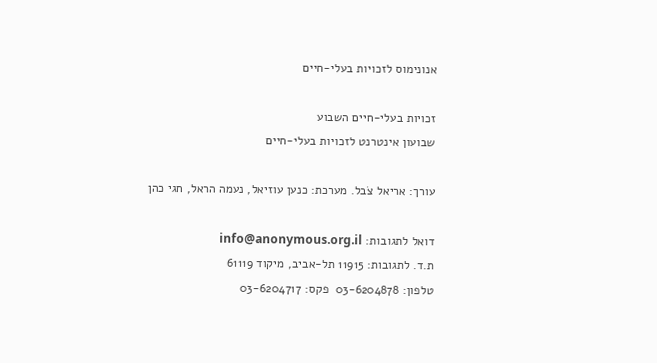אנונימוס לזכויות בעלי-חיים

זכויות בעלי-חיים השבוע
שבועון אינטרנט לזכויות בעלי-חיים

עורך: אריאל צֹבל. מערכת: כנען עוזיאל, נעמה הראל, חגי כהן

דואל לתגובות: info@anonymous.org.il
ת.ד. לתגובות: 11915 תל-אביב, מיקוד 61119
טלפון: 03-6204878  פקס: 03-6204717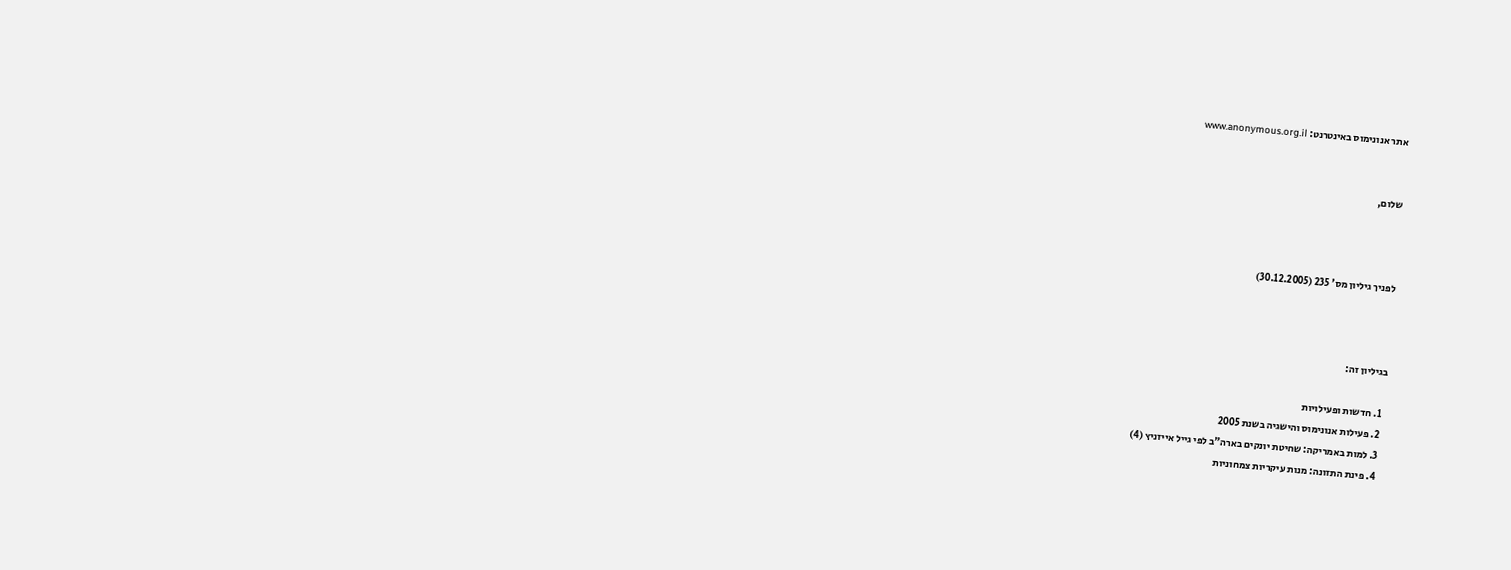אתר אנונימוס באינטרנט: www.anonymous.org.il


שלום,



לפניך גיליון מס' 235 (30.12.2005)



בגיליון זה:

  1. חדשות ופעילויות
  2. פעילות אנונימוס והישגיה בשנת 2005
  3. למות באמריקה: שחיטת יונקים בארה"ב לפי גייל אייזניץ (4)
  4. פינת התזונה: מנות עיקריות צמחוניות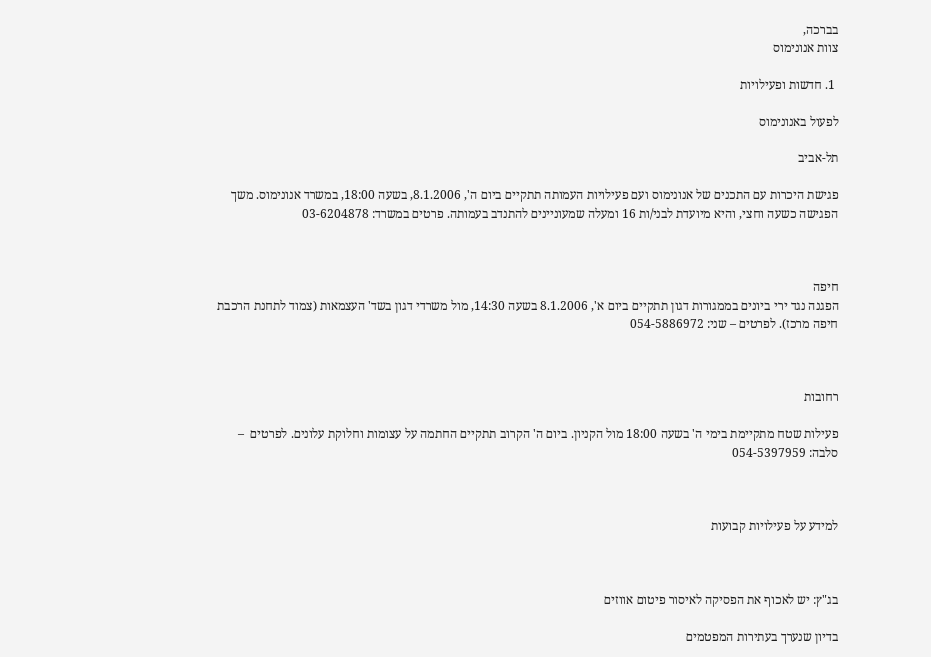בברכה,
צוות אנונימוס

 1. חדשות ופעילויות

לפעול באנונימוס

תל-אביב

פגישת היכרות עם התכנים של אנונימוס ועם פעילויות העמותה תתקיים ביום ה', 8.1.2006, בשעה 18:00, במשרד אנונימוס. משך הפגישה כשעה וחצי, והיא מיועדת לבני/ות 16 ומעלה שמעוניינים להתנדב בעמותה. פרטים במשרד: 03-6204878



חיפה
הפגנה נגד ירי ביונים בממגורות דגון תתקיים ביום א', 8.1.2006 בשעה 14:30, מול משרדי דגון בשד' העצמאות (צמוד לתחנת הרכבת חיפה מרכז). לפרטים – שני: 054-5886972



רחובות

פעילות שטח מתקיימת בימי ה' בשעה 18:00 מול הקניון. ביום ה' הקרוב תתקיים החתמה על עצומות וחלוקת עלונים. לפרטים  – סלבה: 054-5397959



למידע על פעילויות קבועות



בג"ץ: יש לאכוף את הפסיקה לאיסור פיטום אווזים

בדיון שנערך בעתירות המפטמים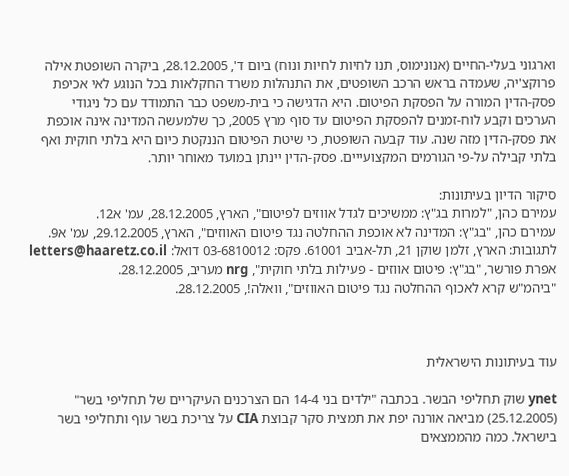וארגוני בעלי-החיים (אנונימוס, תנו לחיות לחיות ונוח) ביום ד', 28.12.2005, ביקרה השופטת אילה פרוקצ'יה, שעמדה בראש הרכב השופטים, את התנהלות משרד החקלאות בכל הנוגע לאי אכיפת פסק-הדין המורה על הפסקת הפיטום. היא הדגישה כי בית-משפט כבר התמודד עם כל ניגודי הערכים וקבע לוח-זמנים להפסקת הפיטום עד סוף מרץ 2005, כך שלמעשה המדינה אינה אוכפת את פסק-הדין מזה שנה. עוד קבעה השופטת, כי שיטת הפיטום הננקטת כיום היא בלתי חוקית ואף בלתי קבילה על-פי הגורמים המקצועייים. פסק-הדין יינתן במועד מאוחר יותר.

סיקור הדיון בעיתונות:
עמירם כהן, "למרות בג"ץ: ממשיכים לגדל אווזים לפיטום", הארץ, 28.12.2005, עמ' א12.
עמירם כהן, "בג"ץ: המדינה לא אוכפת ההחלטה נגד פיטום האווזים", הארץ, 29.12.2005, עמ' א9.
לתגובות: הארץ, זלמן שוקן 21, תל-אביב 61001. פקס: 03-6810012 דואל: letters@haaretz.co.il
אפרת פורשר, "בג"ץ: פיטום אווזים - פעילות בלתי חוקית", nrg מעריב, 28.12.2005.
"ביהמ"ש קרא לאכוף ההחלטה נגד פיטום האווזים", וואלה!, 28.12.2005.



עוד בעיתונות הישראלית

ynet שוק תחליפי הבשר. בכתבה "ילדים בני 14-4 הם הצרכנים העיקריים של תחליפי בשר" (25.12.2005) מביאה אורנה יפת את תמצית סקר קבוצת CIA על צריכת בשר עוף ותחליפי בשר בישראל. כמה מהממצאים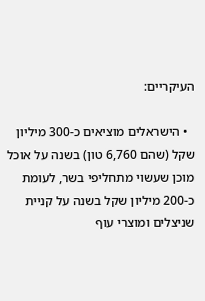העיקריים:

  • הישראלים מוציאים כ-300 מיליון שקל (שהם 6,760 טון) בשנה על אוכל מוכן שעשוי מתחליפי בשר, לעומת כ-200 מיליון שקל בשנה על קניית שניצלים ומוצרי עוף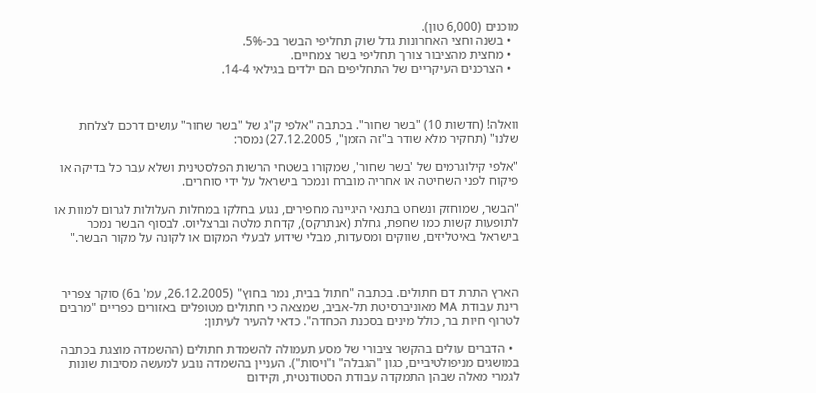מוכנים (6,000 טון).
  • בשנה וחצי האחרונות גדל שוק תחליפי הבשר בכ-5%.
  • מחצית מהציבור צורך תחליפי בשר צמחיים.
  • הצרכנים העיקריים של התחליפים הם ילדים בגילאי 14-4.



וואלה! (חדשות 10) "בשר שחור". בכתבה "אלפי ק"ג של "בשר שחור" עושים דרכם לצלחת שלנו" (תחקיר מלא שודר ב"זה הזמן", 27.12.2005) נמסר:

"אלפי קילוגרמים של 'בשר שחור', שמקורו בשטחי הרשות הפלסטינית ושלא עבר כל בדיקה או פיקוח לפני השחיטה או אחריה מוברח ונמכר בישראל על ידי סוחרים.

"הבשר, שמוחזק ונשחט בתנאי היגיינה מחפירים, נגוע בחלקו במחלות העלולות לגרום למוות או לתופעות קשות כמו שחפת, גחלת (אנתרקס), קדחת מלטה וברצליוס. לבסוף הבשר נמכר בישראל באיטליזים, שווקים ומסעדות, מבלי שידוע לבעלי המקום או לקונה על מקור הבשר."



הארץ התרת דם חתולים. בכתבה "חתול בבית, נמר בחוץ" (26.12.2005, עמ' ב6) סוקר צפריר רינת עבודת MA מאוניברסיטת תל-אביב, שמצאה כי חתולים מטופלים באזורים כפריים "מרבים לטרוף חיות בר, כולל מינים בסכנת הכחדה". כדאי להעיר לעיתון:

  • הדברים עולים בהקשר ציבורי של מסע תעמולה להשמדת חתולים (ההשמדה מוצגת בכתבה במושגים מניפולטיביים, כגון "הגבלה" ו"ויסות"). העניין בהשמדה נובע למעשה מסיבות שונות לגמרי מאלה שבהן התמקדה עבודת הסטודנטית, וקידום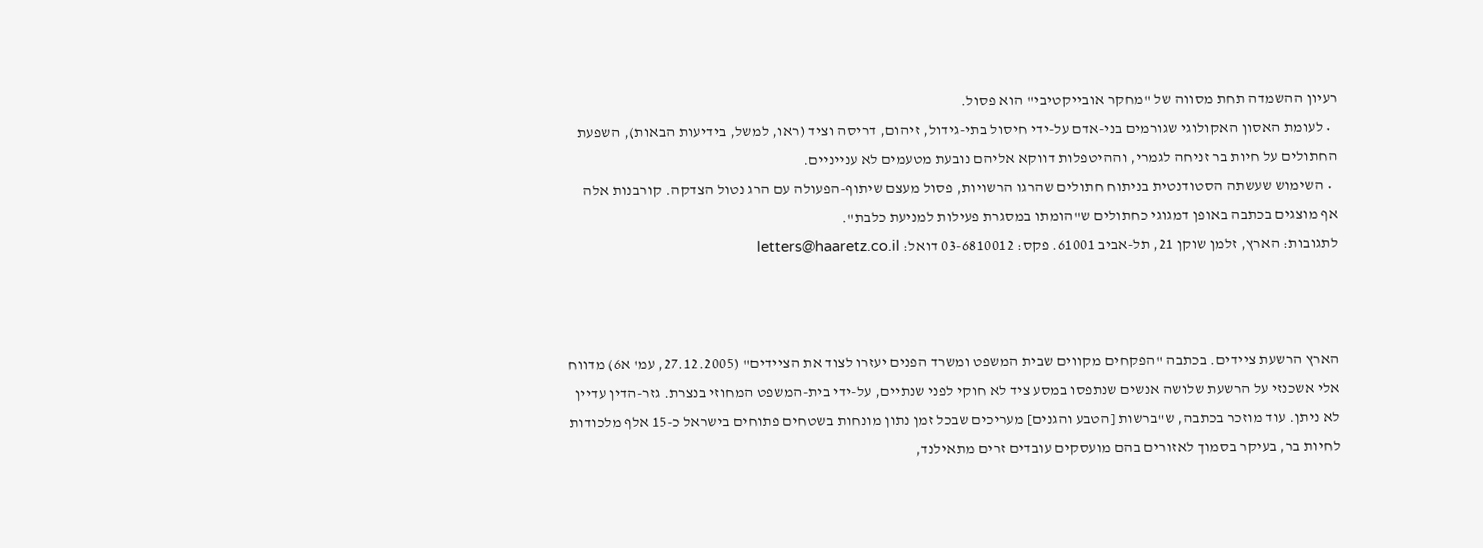רעיון ההשמדה תחת מסווה של "מחקר אובייקטיבי" הוא פסול.
  • לעומת האסון האקולוגי שגורמים בני-אדם על-ידי חיסול בתי-גידול, זיהום, דריסה וציד (ראו, למשל, בידיעות הבאות), השפעת החתולים על חיות בר זניחה לגמרי, וההיטפלות דווקא אליהם נובעת מטעמים לא ענייניים.
  • השימוש שעשתה הסטודנטית בניתוח חתולים שהרגו הרשויות, פסול מעצם שיתוף-הפעולה עם הרג נטול הצדקה. קורבנות אלה אף מוצגים בכתבה באופן דמגוגי כחתולים ש"הומתו במסגרת פעילות למניעת כלבת".
לתגובות: הארץ, זלמן שוקן 21, תל-אביב 61001. פקס: 03-6810012 דואל: letters@haaretz.co.il



הארץ הרשעת ציידים. בכתבה "הפקחים מקווים שבית המשפט ומשרד הפנים יעזרו לצוד את הציידים" (27.12.2005, עמ' א6) מדווח אלי אשכנזי על הרשעת שלושה אנשים שנתפסו במסע ציד לא חוקי לפני שנתיים, על-ידי בית-המשפט המחוזי בנצרת. גזר-הדין עדיין לא ניתן. עוד מוזכר בכתבה, ש"ברשות [הטבע והגנים] מעריכים שבכל זמן נתון מונחות בשטחים פתוחים בישראל כ-15 אלף מלכודות לחיות בר, בעיקר בסמוך לאזורים בהם מועסקים עובדים זרים מתאילנד,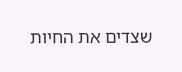שצדים את החיות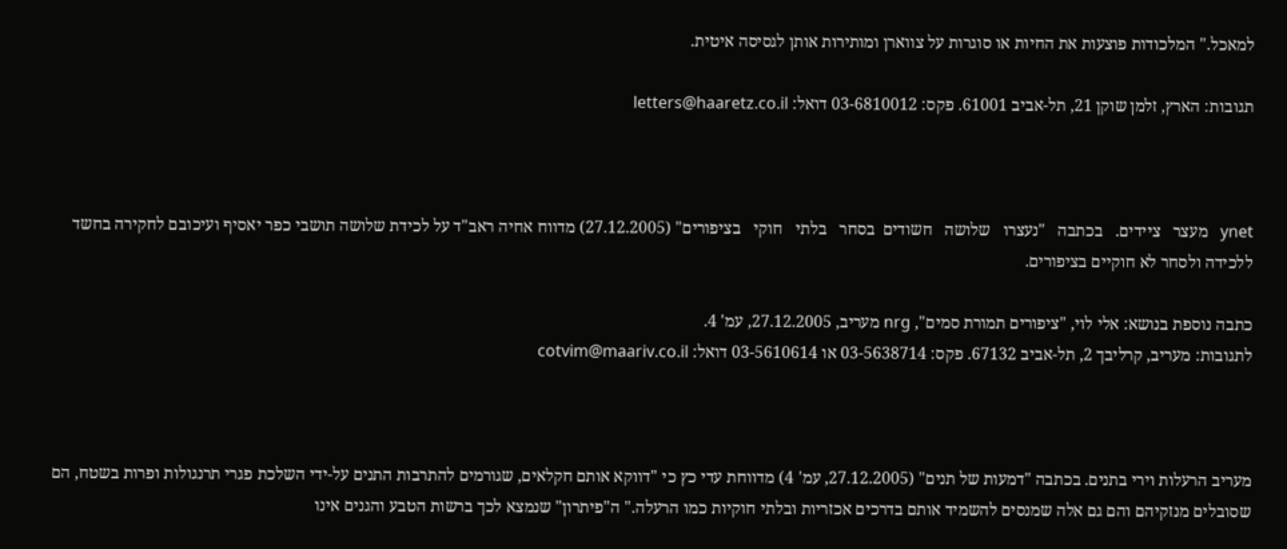למאכל." המלכודות פוצעות את החיות או סוגרות על צווארן ומותירות אותן לגסיסה איטית.

תגובות: הארץ, זלמן שוקן 21, תל-אביב 61001. פקס: 03-6810012 דואל: letters@haaretz.co.il



ynet   מעצר   ציידים.   בכתבה   "נעצרו   שלושה   חשודים  בסחר   בלתי   חוקי   בציפורים" (27.12.2005) מדווח אחיה ראב"ד על לכידת שלושה תושבי כפר יאסיף ועיכובם לחקירה בחשד ללכידה ולסחר לא חוקיים בציפורים.

כתבה נוספת בנושא: אלי לוי, "ציפורים תמורת סמים", nrg מעריב, 27.12.2005, עמ' 4.
לתגובות: מעריב, קרליבך 2, תל-אביב 67132. פקס: 03-5638714 או 03-5610614 דואל: cotvim@maariv.co.il



מעריב הרעלות וירי בתנים. בכתבה "דמעות של תנים" (27.12.2005, עמ' 4) מדווחת עדי כץ כי "דווקא אותם חקלאים, שגורמים להתרבות התנים על-ידי השלכת פגרי תרנגולות ופרות בשטח, הם שסובלים מנזקיהם והם גם אלה שמנסים להשמיד אותם בדרכים אכזריות ובלתי חוקיות כמו הרעלה." ה"פיתרון" שנמצא לכך ברשות הטבע והגנים אינו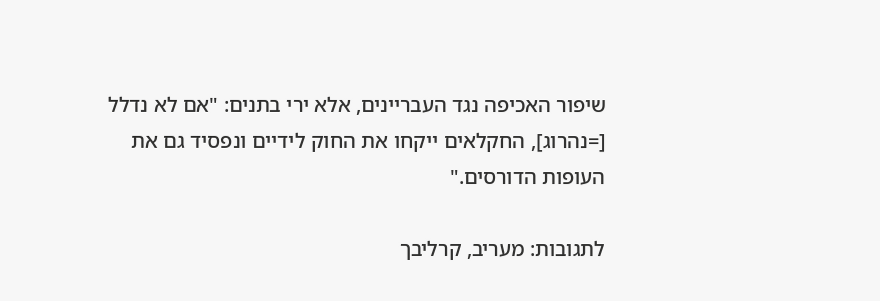שיפור האכיפה נגד העבריינים, אלא ירי בתנים: "אם לא נדלל [=נהרוג], החקלאים ייקחו את החוק לידיים ונפסיד גם את העופות הדורסים."

לתגובות: מעריב, קרליבך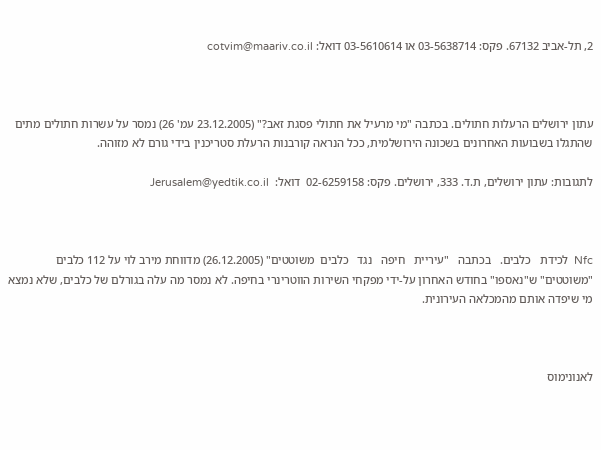2, תל-אביב 67132. פקס: 03-5638714 או 03-5610614 דואל: cotvim@maariv.co.il



עתון ירושלים הרעלות חתולים. בכתבה "מי מרעיל את חתולי פסגת זאב?" (23.12.2005 עמ' 26) נמסר על עשרות חתולים מתים שהתגלו בשבועות האחרונים בשכונה הירושלמית, ככל הנראה קורבנות הרעלת סטריכנין בידי גורם לא מזוהה.

לתגובות: עתון ירושלים, ת.ד. 333, ירושלים. פקס: 02-6259158  דואל:  Jerusalem@yedtik.co.il



Nfc  לכידת   כלבים.   בכתבה   "עיריית   חיפה   נגד   כלבים  משוטטים" (26.12.2005) מדווחת מירב לוי על 112 כלבים "משוטטים" ש"נאספו" בחודש האחרון על-ידי מפקחי השירות הווטרינרי בחיפה. לא נמסר מה עלה בגורלם של כלבים, שלא נמצא מי שיפדה אותם מהמכלאה העירונית.



לאנונימוס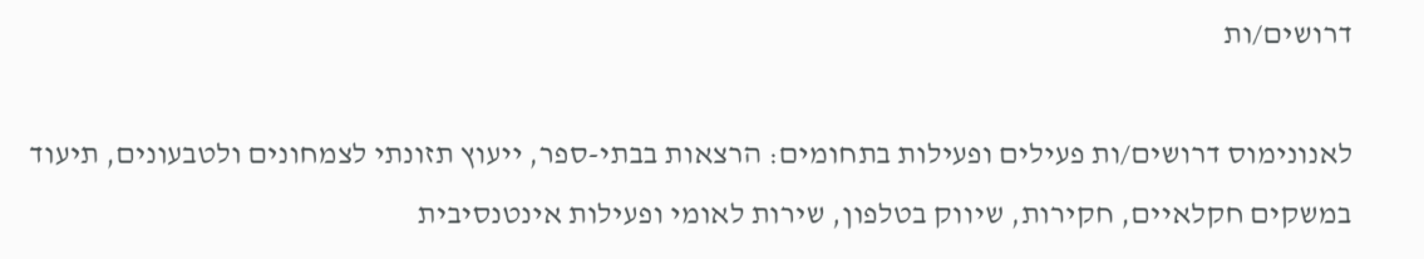דרושים/ות

לאנונימוס דרושים/ות פעילים ופעילות בתחומים: הרצאות בבתי-ספר, ייעוץ תזונתי לצמחונים ולטבעונים, תיעוד במשקים חקלאיים, חקירות, שיווק בטלפון, שירות לאומי ופעילות אינטנסיבית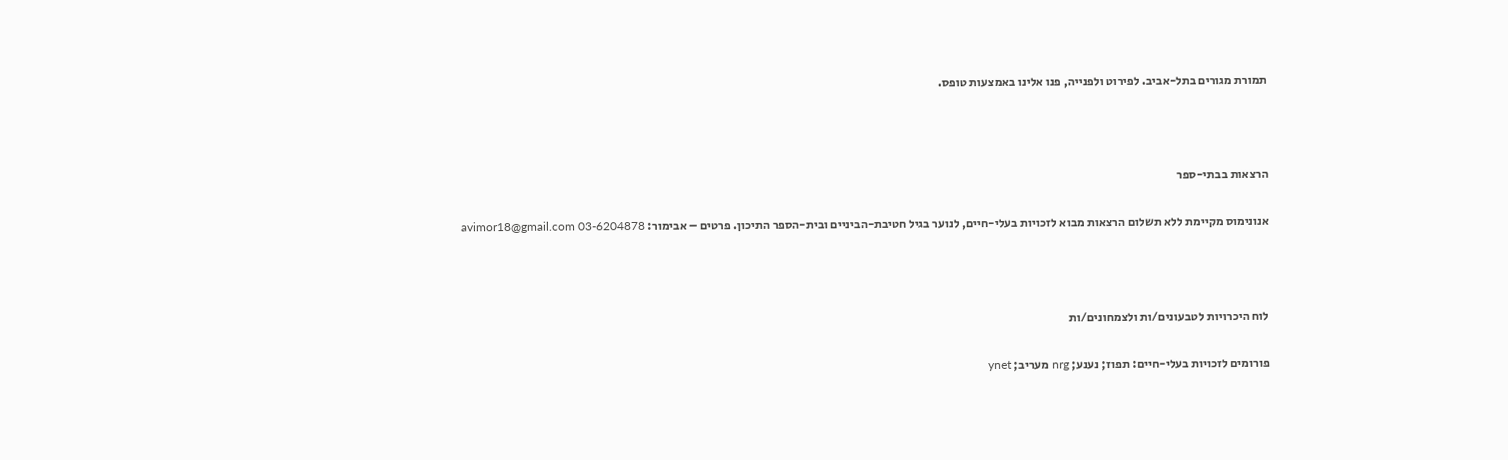תמורת מגורים בתל-אביב. לפירוט ולפנייה, פנו אלינו באמצעות טופס.



הרצאות בבתי-ספר

אנונימוס מקיימת ללא תשלום הרצאות מבוא לזכויות בעלי-חיים, לנוער בגיל חטיבת-הביניים ובית-הספר התיכון. פרטים – אבימור: avimor18@gmail.com 03-6204878



לוח היכרויות לטבעונים/ות ולצמחונים/ות

פורומים לזכויות בעלי-חיים: תפוז; נענע; nrg מעריב; ynet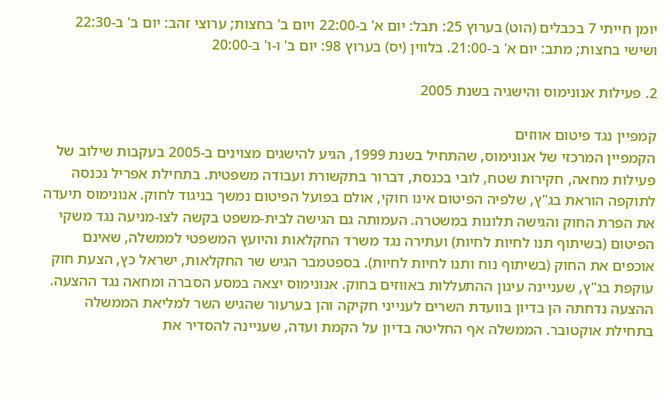יומן חייתי 7 בכבלים (הוט) בערוץ 25: תבל: יום א' ב-22:00 ויום ב' בחצות; ערוצי זהב: יום ב' ב-22:30 ושישי בחצות; מתב: יום א' ב-21:00. בלווין (יס) בערוץ 98: יום ב' ו-ו' ב-20:00

2. פעילות אנונימוס והישגיה בשנת 2005

קמפיין נגד פיטום אווזים
הקמפיין המרכזי של אנונימוס, שהתחיל בשנת 1999, הגיע להישגים מצוינים ב-2005 בעקבות שילוב של פעילות מחאה, חקירות שטח, לובי בכנסת, דברור בתקשורת ועבודה משפטית. בתחילת אפריל נכנסה לתוקפה הוראת בג"ץ, שלפיה הפיטום אינו חוקי, אולם בפועל הפיטום נמשך בניגוד לחוק. אנונימוס תיעדה את הפרת החוק והגישה תלונות במשטרה. העמותה גם הגישה לבית-משפט בקשה לצו-מניעה נגד משקי הפיטום (בשיתוף תנו לחיות לחיות) ועתירה נגד משרד החקלאות והיועץ המשפטי לממשלה, שאינם אוכפים את החוק (בשיתוף נוח ותנו לחיות לחיות). בספטמבר הגיש שר החקלאות, ישראל כץ, הצעת חוק עוקפת בג"ץ, שעניינה עיגון ההתעללות באווזים בחוק. אנונימוס יצאה במסע הסברה ומחאה נגד ההצעה. ההצעה נדחתה הן בדיון בוועדת השרים לענייני חקיקה והן בערעור שהגיש השר למליאת הממשלה בתחילת אוקטובר. הממשלה אף החליטה בדיון על הקמת ועדה, שעניינה להסדיר את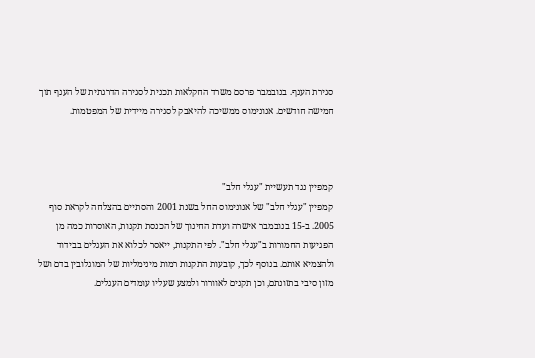סגירת הענף. בנובמבר פרסם משרד החקלאות תכנית לסגירה הדרגתית של הענף תוך חמישה חודשים. אנונימוס ממשיכה להיאבק לסגירה מיידית של המפטמות.



קמפיין נגד תעשיית "עגלי חלב"
קמפיין "עגלי חלב" של אנונימוס החל בשנת 2001 והסתיים בהצלחה לקראת סוף 2005. ב-15 בנובמבר אישרה ועדת החינוך של הכנסת תקנות, האוסרות כמה מן הפגיעות החמורות ב"עגלי חלב". לפי התקנות, ייאסר לכלוא את העגלים בבידוד ולהצמיא אותם. בנוסף לכך, קובעות התקנות רמות מינימליות של המוגלובין בדם ושל מזון סיבי בתזונתם, וכן תקנים לאוורור ולמצע שעליו עומדים העגלים.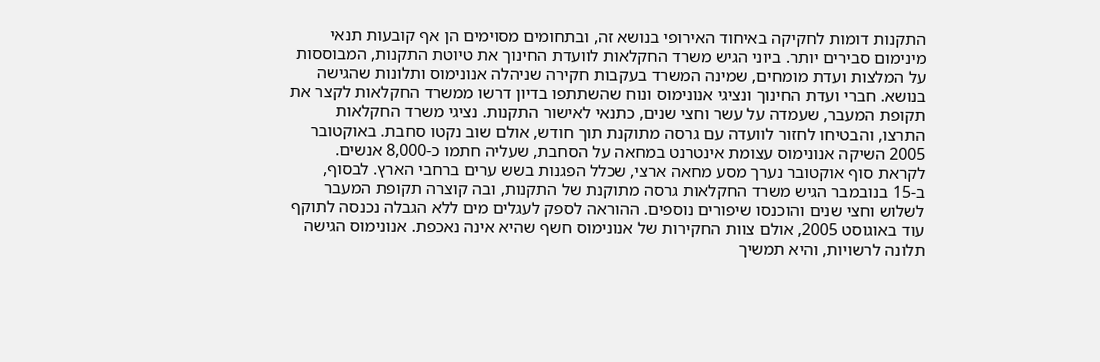התקנות דומות לחקיקה באיחוד האירופי בנושא זה, ובתחומים מסוימים הן אף קובעות תנאי מינימום סבירים יותר. ביוני הגיש משרד החקלאות לוועדת החינוך את טיוטת התקנות, המבוססות על המלצות ועדת מומחים, שמינה המשרד בעקבות חקירה שניהלה אנונימוס ותלונות שהגישה בנושא. חברי ועדת החינוך ונציגי אנונימוס ונוח שהשתתפו בדיון דרשו ממשרד החקלאות לקצר את תקופת המעבר, שעמדה על עשר וחצי שנים, כתנאי לאישור התקנות. נציגי משרד החקלאות התרצו, והבטיחו לחזור לוועדה עם גרסה מתוקנת תוך חודש, אולם שוב נקטו סחבת. באוקטובר 2005 השיקה אנונימוס עצומת אינטרנט במחאה על הסחבת, שעליה חתמו כ-8,000 אנשים. לקראת סוף אוקטובר נערך מסע מחאה ארצי, שכלל הפגנות בשש ערים ברחבי הארץ. לבסוף, ב-15 בנובמבר הגיש משרד החקלאות גרסה מתוקנת של התקנות, ובה קוצרה תקופת המעבר לשלוש וחצי שנים והוכנסו שיפורים נוספים. ההוראה לספק לעגלים מים ללא הגבלה נכנסה לתוקף עוד באוגוסט 2005, אולם צוות החקירות של אנונימוס חשף שהיא אינה נאכפת. אנונימוס הגישה תלונה לרשויות, והיא תמשיך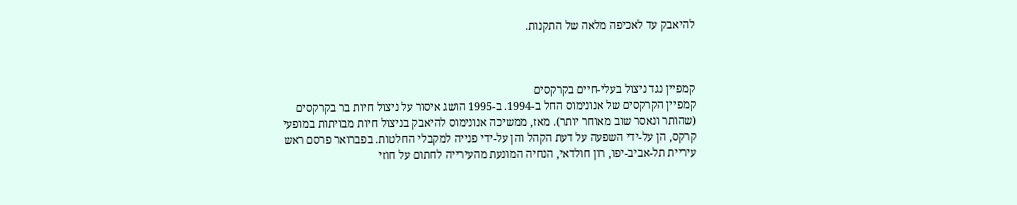להיאבק עד לאכיפה מלאה של התקנות.



קמפיין נגד ניצול בעלי-חיים בקרקסים
קמפיין הקרקסים של אנונימוס החל ב-1994. ב-1995 הושג איסור על ניצול חיות בר בקרקסים (שהותר ונאסר שוב מאוחר יותר). מאז, ממשיכה אנונימוס להיאבק בניצול חיות מבויתות במופעי קרקס, הן על-ידי השפעה על דעת הקהל והן על-ידי פנייה למקבלי החלטות. בפברואר פרסם ראש עיריית תל-אביב-יפו, רון חולדאי, הנחיה המונעת מהעירייה לחתום על חוזי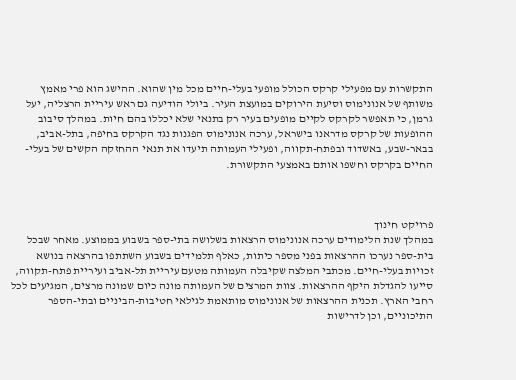התקשרות עם מפעילי קרקס הכולל מופעי בעלי-חיים מכל מין שהוא. ההישג הוא פרי מאמץ משותף של אנונימוס וסיעת הירוקים במועצת העיר. ביולי הודיעה גם ראש עיריית הרצליה, יעל גרמן, כי תאפשר לקרקס לקיים מופעים בעיר רק בתנאי שלא יכללו בהם חיות. במהלך סיבוב ההופעות של קרקס מדראנו בישראל, ערכה אנונימוס הפגנות נגד הקרקס בחיפה, בתל-אביב, בבאר-שבע, באשדוד ובפתח-תקווה, ופעילי העמותה תיעדו את תנאי ההחזקה הקשים של בעלי-החיים בקרקס וחשפו אותם באמצעי התקשורת.



פרויקט חינוך
במהלך שנת הלימודים ערכה אנונימוס הרצאות בשלושה בתי-ספר בשבוע בממוצע. מאחר שבכל בית-ספר נערכו ההרצאות בפני מספר כיתות, כאלף תלמידים בשבוע השתתפו בהרצאה בנושא זכויות בעלי-חיים. מכתבי המלצה שקיבלה העמותה מטעם עיריית תל-אביב ועיריית פתח-תקווה, סייעו להגדלת היקף ההרצאות. צוות המרצים של העמותה מונה כיום שמונה מרצים, המגיעים לכל רחבי הארץ. תכנית ההרצאות של אנונימוס מותאמת לגילאי חטיבות-הביניים ובתי-הספר התיכוניים, וכן לדרישות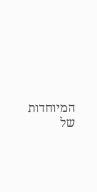המיוחדות של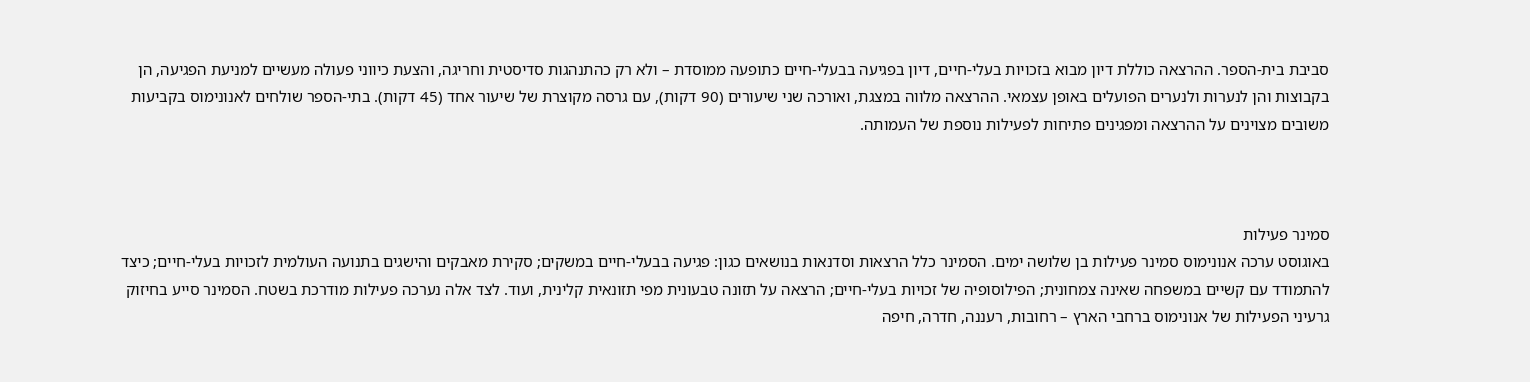סביבת בית-הספר. ההרצאה כוללת דיון מבוא בזכויות בעלי-חיים, דיון בפגיעה בבעלי-חיים כתופעה ממוסדת – ולא רק כהתנהגות סדיסטית וחריגה, והצעת כיווני פעולה מעשיים למניעת הפגיעה, הן בקבוצות והן לנערות ולנערים הפועלים באופן עצמאי. ההרצאה מלווה במצגת, ואורכה שני שיעורים (90 דקות), עם גרסה מקוצרת של שיעור אחד (45 דקות). בתי-הספר שולחים לאנונימוס בקביעות משובים מצוינים על ההרצאה ומפגינים פתיחות לפעילות נוספת של העמותה.



סמינר פעילות
באוגוסט ערכה אנונימוס סמינר פעילות בן שלושה ימים. הסמינר כלל הרצאות וסדנאות בנושאים כגון: פגיעה בבעלי-חיים במשקים; סקירת מאבקים והישגים בתנועה העולמית לזכויות בעלי-חיים; כיצד להתמודד עם קשיים במשפחה שאינה צמחונית; הפילוסופיה של זכויות בעלי-חיים; הרצאה על תזונה טבעונית מפי תזונאית קלינית, ועוד. לצד אלה נערכה פעילות מודרכת בשטח. הסמינר סייע בחיזוק גרעיני הפעילות של אנונימוס ברחבי הארץ – רחובות, רעננה, חדרה, חיפה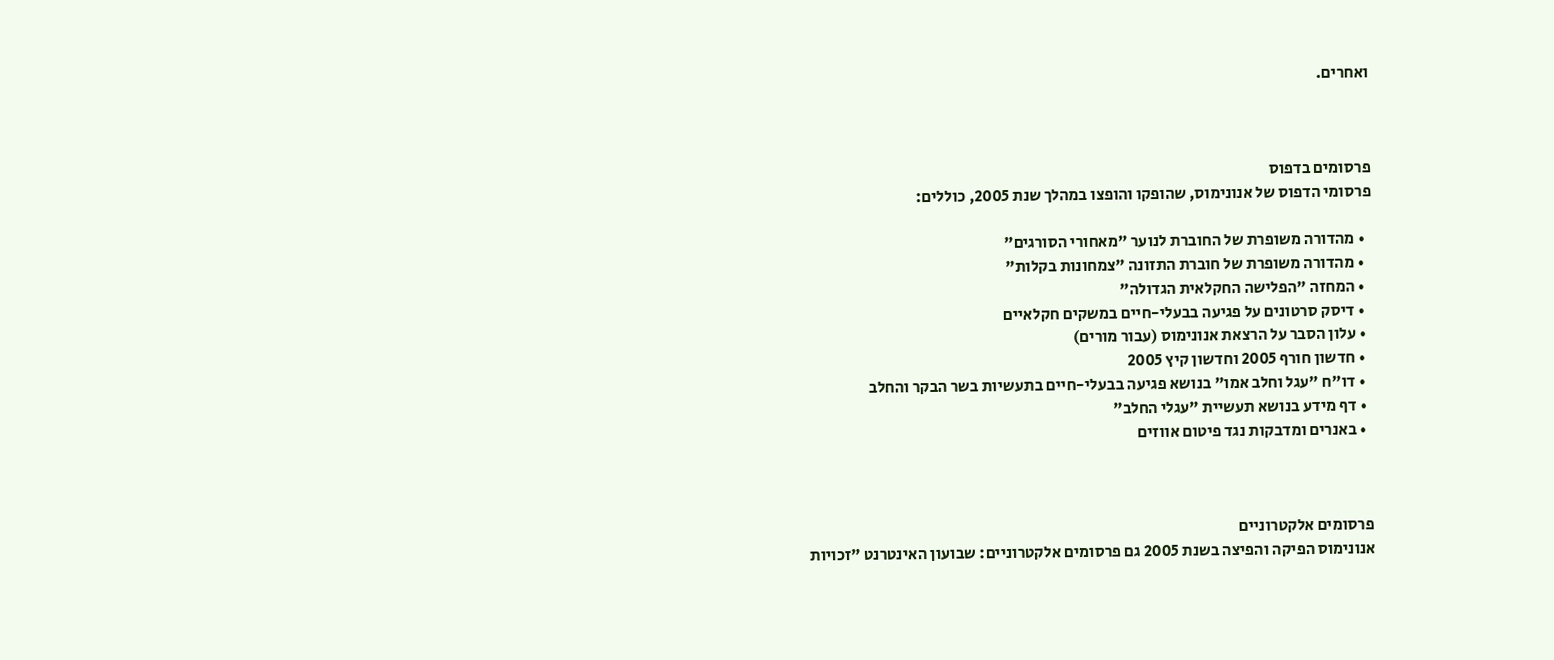ואחרים.



פרסומים בדפוס
פרסומי הדפוס של אנונימוס, שהופקו והופצו במהלך שנת 2005, כוללים:

  • מהדורה משופרת של החוברת לנוער "מאחורי הסורגים"
  • מהדורה משופרת של חוברת התזונה "צמחונות בקלות"
  • המחזה "הפלישה החקלאית הגדולה"
  • דיסק סרטונים על פגיעה בבעלי-חיים במשקים חקלאיים
  • עלון הסבר על הרצאת אנונימוס (עבור מורים)
  • חדשון חורף 2005 וחדשון קיץ 2005
  • דו"ח "עגל וחלב אמו" בנושא פגיעה בבעלי-חיים בתעשיות בשר הבקר והחלב
  • דף מידע בנושא תעשיית "עגלי החלב"
  • באנרים ומדבקות נגד פיטום אווזים



פרסומים אלקטרוניים
אנונימוס הפיקה והפיצה בשנת 2005 גם פרסומים אלקטרוניים: שבועון האינטרנט "זכויות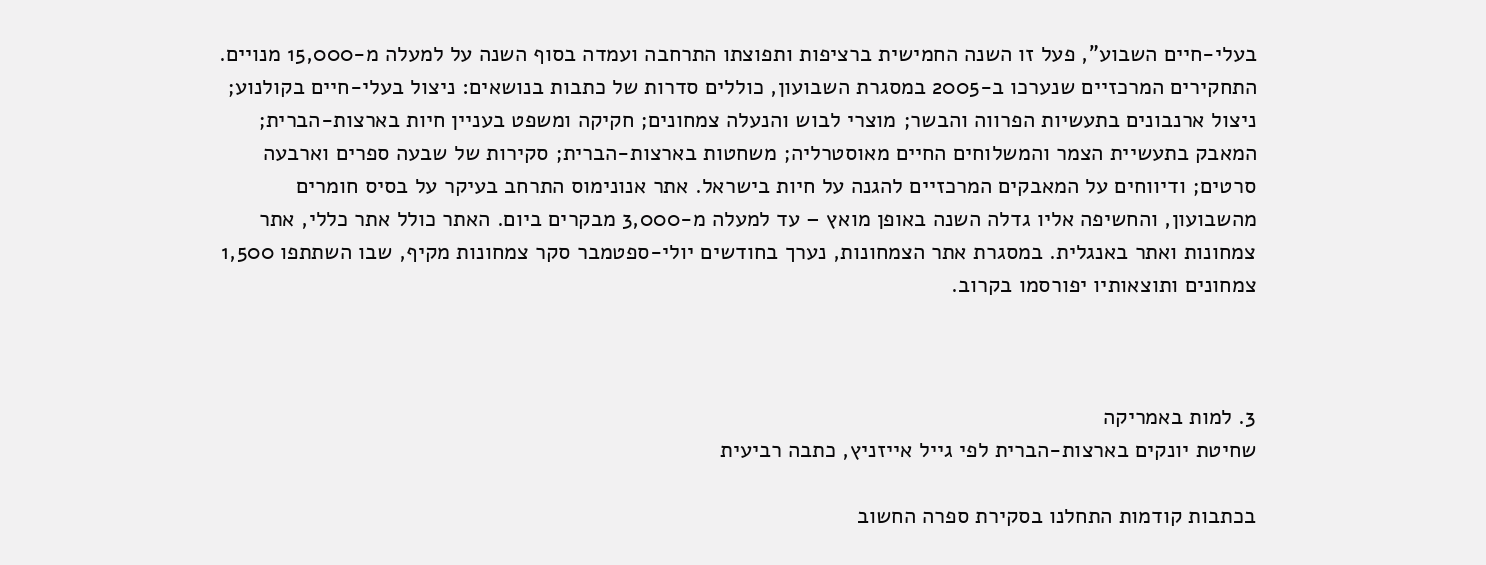בעלי-חיים השבוע", פעל זו השנה החמישית ברציפות ותפוצתו התרחבה ועמדה בסוף השנה על למעלה מ-15,000 מנויים. התחקירים המרכזיים שנערכו ב-2005 במסגרת השבועון, כוללים סדרות של כתבות בנושאים: ניצול בעלי-חיים בקולנוע; ניצול ארנבונים בתעשיות הפרווה והבשר; מוצרי לבוש והנעלה צמחונים; חקיקה ומשפט בעניין חיות בארצות-הברית; המאבק בתעשיית הצמר והמשלוחים החיים מאוסטרליה; משחטות בארצות-הברית; סקירות של שבעה ספרים וארבעה סרטים; ודיווחים על המאבקים המרכזיים להגנה על חיות בישראל. אתר אנונימוס התרחב בעיקר על בסיס חומרים מהשבועון, והחשיפה אליו גדלה השנה באופן מואץ – עד למעלה מ-3,000 מבקרים ביום. האתר כולל אתר כללי, אתר צמחונות ואתר באנגלית. במסגרת אתר הצמחונות, נערך בחודשים יולי-ספטמבר סקר צמחונות מקיף, שבו השתתפו 1,500 צמחונים ותוצאותיו יפורסמו בקרוב.



3. למות באמריקה
שחיטת יונקים בארצות-הברית לפי גייל אייזניץ, כתבה רביעית

בכתבות קודמות התחלנו בסקירת ספרה החשוב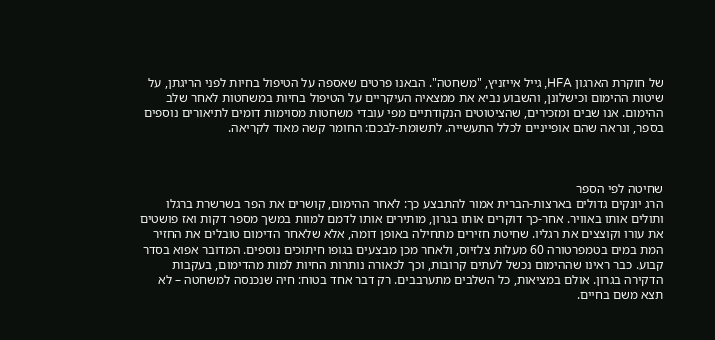של חוקרת הארגון HFA, גייל אייזניץ, "משחטה". הבאנו פרטים שאספה על הטיפול בחיות לפני הריגתן, על שיטות ההימום וכישלונן, והשבוע נביא את ממצאיה העיקריים על הטיפול בחיות במשחטות לאחר שלב ההימום. אנו שבים ומזכירים, שהציטוטים הנקודתיים מפי עובדי משחטות מסוימות דומים לתיאורים נוספים בספר, ונראה שהם אופייניים לכלל התעשייה. לתשומת-לבכם: החומר קשה מאוד לקריאה.



שחיטה לפי הספר
הרג יונקים גדולים בארצות-הברית אמור להתבצע כך: לאחר ההימום, קושרים את הפר בשרשרת ברגלו ותולים אותו באוויר. אחר-כך דוקרים אותו בגרון, מותירים אותו לדמם למוות במשך מספר דקות ואז פושטים את עורו וקוצצים את רגליו. שחיטת חזירים מתחילה באופן דומה, אלא שלאחר הדימום טובלים את החזיר המת במים בטמפרטורה 60 מעלות צלזיוס, ולאחר מכן מבצעים בגופו חיתוכים נוספים. המדובר אפוא בסדר קבוע. כבר ראינו שההימום נכשל לעתים קרובות, וכך לכאורה נותרות החיות למות מהדימום, בעקבות הדקירה בגרון. אולם במציאות, כל השלבים מתערבבים. רק דבר אחד בטוח: חיה שנכנסה למשחטה – לא תצא משם בחיים.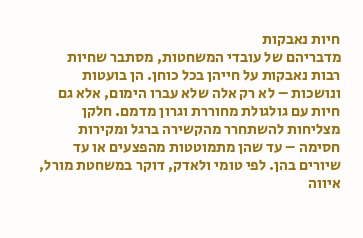חיות נאבקות
מדבריהם של עובדי המשחטות, מסתבר שחיות רבות נאבקות על חייהן בכל כוחן. הן בועטות ונושכות – לא רק אלה שלא עברו הימום, אלא גם חיות עם גולגולת מחוררת וגרון מדמם. חלקן מצליחות להשתחרר מהקשירה ברגל ומקירות חסימה – עד שהן מתמוטטות מהפצעים או עד שיורים בהן. לפי טומי ולאדק, דוקר במשחטת מורל, איווה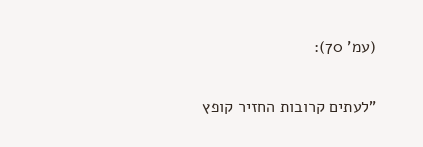(עמ' 70):

"לעתים קרובות החזיר קופץ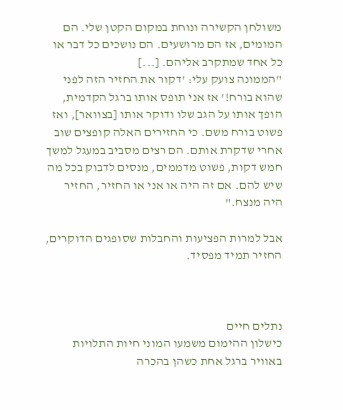משולחן הקשירה ונוחת במקום הקטן שלי. הם המומים, אז הם מרושעים. הם נושכים כל דבר או כל אחד שמתקרב אליהם. [...]
"הממונה צועק עלי: 'דקור את החזיר הזה לפני שהוא בורח!' אז אני תופס אותו ברגל הקדמית, הופך אותו על הגב שלו ודוקר אותו [בצוואר], ואז פשוט בורח משם. כי החזירים האלה קופצים שוב אחרי שדקרת אותם. הם רצים מסביב במעגל למשך חמש דקות, פשוט מדממים, מנסים לדבוק בכל מה שיש להם. אם זה היה או אני או החזיר, החזיר היה מנצח."

אבל למרות הפציעות והחבלות שסופגים הדוקרים, החזיר תמיד מפסיד.



נתלים חיים
כישלון ההימום משמעו המוני חיות התלויות באוויר ברגל אחת כשהן בהכרה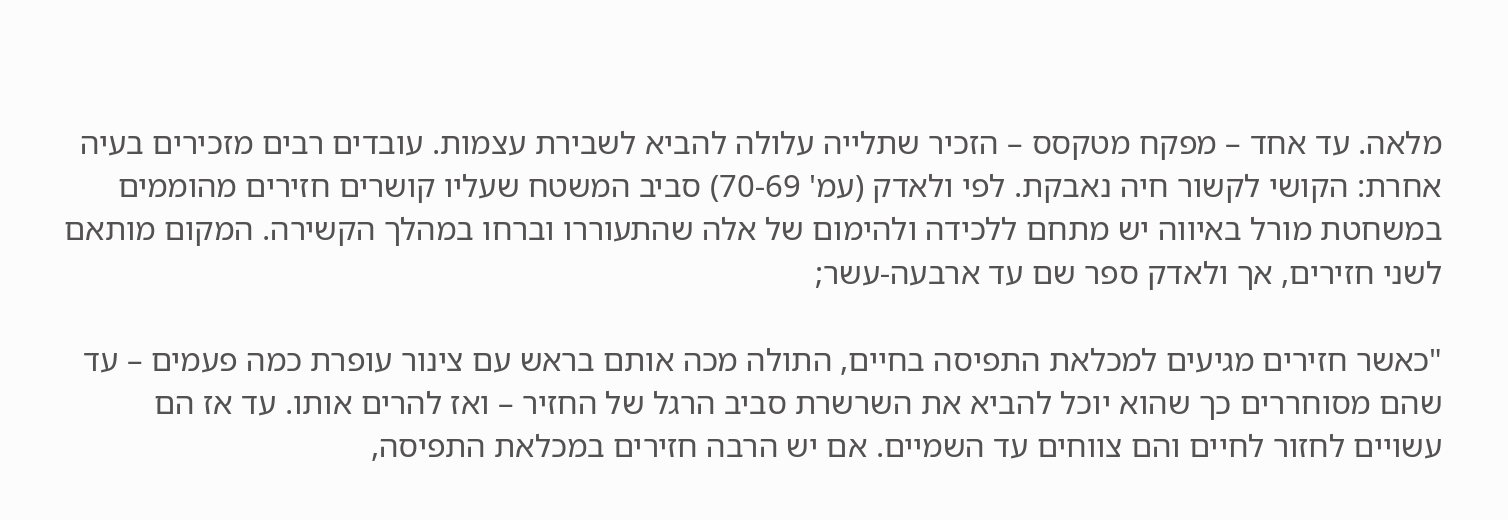מלאה. עד אחד – מפקח מטקסס – הזכיר שתלייה עלולה להביא לשבירת עצמות. עובדים רבים מזכירים בעיה אחרת: הקושי לקשור חיה נאבקת. לפי ולאדק (עמ' 70-69) סביב המשטח שעליו קושרים חזירים מהוממים במשחטת מורל באיווה יש מתחם ללכידה ולהימום של אלה שהתעוררו וברחו במהלך הקשירה. המקום מותאם לשני חזירים, אך ולאדק ספר שם עד ארבעה-עשר;

"כאשר חזירים מגיעים למכלאת התפיסה בחיים, התולה מכה אותם בראש עם צינור עופרת כמה פעמים – עד שהם מסוחררים כך שהוא יוכל להביא את השרשרת סביב הרגל של החזיר – ואז להרים אותו. עד אז הם עשויים לחזור לחיים והם צווחים עד השמיים. אם יש הרבה חזירים במכלאת התפיסה,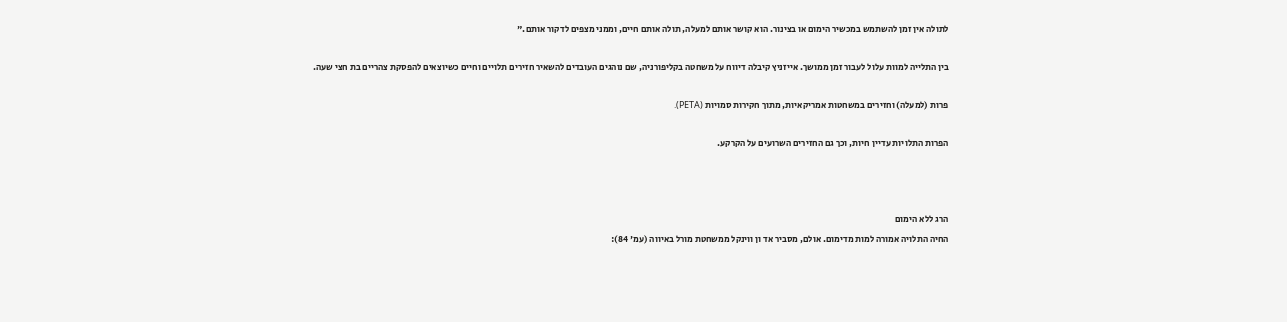לתולה אין זמן להשתמש במכשיר הימום או בצינור. הוא קושר אותם למעלה, תולה אותם חיים, וממני מצפים לדקור אותם."

בין התלייה למוות עלול לעבור זמן ממושך. אייזניץ קיבלה דיווח על משחטה בקליפורניה, שם נוהגים העובדים להשאיר חזירים תלויים וחיים כשיוצאים להפסקת צהריים בת חצי שעה.

פרות (למעלה) וחזירים במשחטות אמריקאיות, מתוך חקירות סמויות (PETA).

הפרות התלויות עדיין חיות, וכך גם החזירים השרועים על הקרקע.



הרג ללא הימום
החיה התלויה אמורה למות מדימום. אולם, מסביר אד ון ווינקל ממשחטת מורל באיווה (עמ' 84):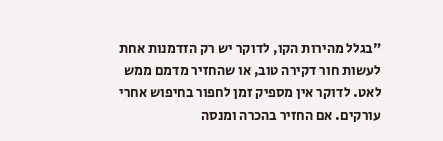"בגלל מהירות הקו, לדוקר יש רק הזדמנות אחת לעשות חור דקירה טוב, או שהחזיר מדמם ממש לאט. לדוקר אין מספיק זמן לחפור בחיפוש אחרי עורקים. אם החזיר בהכרה ומנסה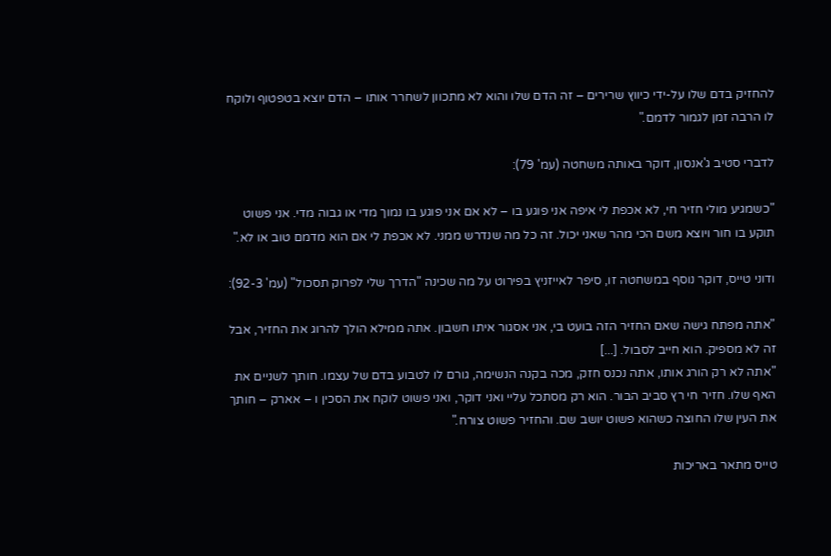להחזיק בדם שלו על-ידי כיווץ שרירים – זה הדם שלו והוא לא מתכוון לשחרר אותו – הדם יוצא בטפטוף ולוקח לו הרבה זמן לגמור לדמם."

לדברי סטיב ג'אנסון, דוקר באותה משחטה (עמ' 79):

"כשמגיע מולי חזיר חי, לא אכפת לי איפה אני פוגע בו – לא אם אני פוגע בו נמוך מדי או גבוה מדי. אני פשוט תוקע בו חור ויוצא משם הכי מהר שאני יכול. זה כל מה שנדרש ממני. לא אכפת לי אם הוא מדמם טוב או לא."

ודוני טייס, דוקר נוסף במשחטה זו, סיפר לאייזניץ בפירוט על מה שכינה "הדרך שלי לפרוק תסכול" (עמ' 92-3):

"אתה מפתח גישה שאם החזיר הזה בועט בי, אני אסגור איתו חשבון. אתה ממילא הולך להרוג את החזיר, אבל זה לא מספיק. הוא חייב לסבול. [...]
"אתה לא רק הורג אותו, אתה נכנס חזק, מכה בקנה הנשימה, גורם לו לטבוע בדם של עצמו. חותך לשניים את האף שלו. חזיר חי רץ סביב הבור. הוא רק מסתכל עליי ואני דוקר, ואני פשוט לוקח את הסכין ו – אארק – חותך את העין שלו החוצה כשהוא פשוט יושב שם. והחזיר פשוט צורח."

טייס מתאר באריכות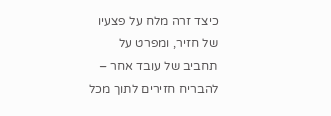כיצד זרה מלח על פצעיו של חזיר, ומפרט על תחביב של עובד אחר – להבריח חזירים לתוך מכל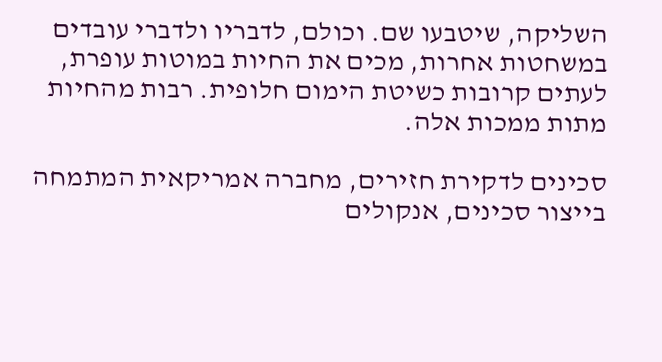השליקה, שיטבעו שם. וכולם, לדבריו ולדברי עובדים במשחטות אחרות, מכים את החיות במוטות עופרת, לעתים קרובות כשיטת הימום חלופית. רבות מהחיות מתות ממכות אלה.

סכינים לדקירת חזירים, מחברה אמריקאית המתמחה בייצור סכינים, אנקולים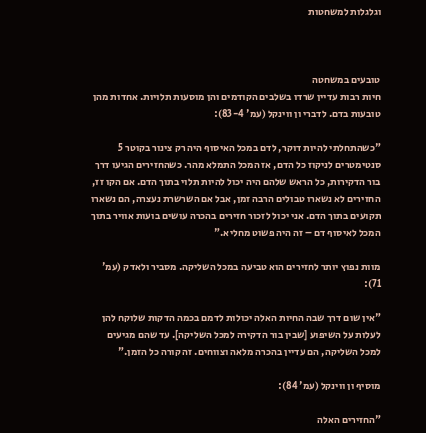וגלגלות למשחטות



טובעים במשחטה
חיות רבות עדיין שרדו בשלבים הקודמים והן מוסעות תלויות. אחדות מהן טובעות בדם. לדברי ון ווינקל (עמ' 83-4):

"כשהתחלתי להיות דוקר, לדם במכל האיסוף היה רק צינור בקוטר 5 סנטימטרים לניקוז כל הדם, אז המכל התמלא מהר. כשהחזירים הגיעו דרך בור הדקירות, כל הראש שלהם היה יכול להיות תלוי בתוך הדם. אם הקו זז, החזירים לא נשארו טבולים הרבה זמן, אבל אם השרשרת נעצרה, הם נשארו תקועים בתוך הדם. אני יכול לזכור חזירים בהכרה עושים בועות אוויר בתוך המכל לאיסוף דם – זה היה פשוט מחליא."

מוות נפוץ יותר לחזירים הוא טביעה במכל השליקה. מסביר ולאדק (עמ' 71):

"אין שום דרך שבה החיות האלה יכולות לדמם בכמה הדקות שלוקח להן לעלות על השיפוע [שבין בור הדקירה למכל השליקה]. עד שהם מגיעים למכל השליקה, הם עדיין בהכרה מלאה וצווחים. זה קורה כל הזמן."

מוסיף ון ווינקל (עמ' 84):

"החזירים האלה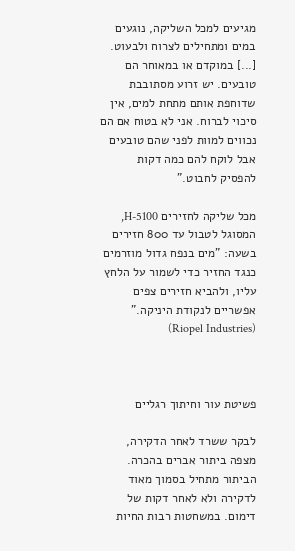מגיעים למכל השליקה, נוגעים במים ומתחילים לצרוח ולבעוט. [...] במוקדם או במאוחר הם טובעים. יש זרוע מסתובבת שדוחפת אותם מתחת למים, אין סיכוי לברוח. אני לא בטוח אם הם נכווים למוות לפני שהם טובעים אבל לוקח להם כמה דקות להפסיק לחבוט."

מכל שליקה לחזירים H-5100, המסוגל לטבול עד 800 חזירים בשעה: "מים בנפח גדול מוזרמים כנגד החזיר כדי לשמור על הלחץ עליו, ולהביא חזירים צפים אפשריים לנקודת היניקה." (Riopel Industries)



פשיטת עור וחיתוך רגליים

לבקר ששרד לאחר הדקירה, מצפה ביתור אברים בהכרה. הביתור מתחיל בסמוך מאוד לדקירה ולא לאחר דקות של דימום. במשחטות רבות החיות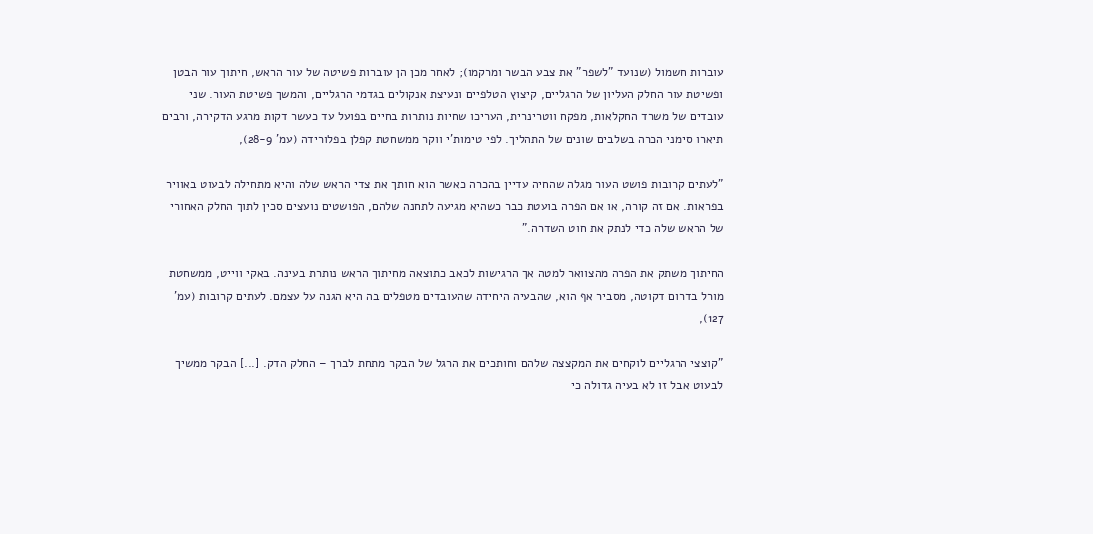עוברות חשמול (שנועד "לשפר" את צבע הבשר ומרקמו); לאחר מכן הן עוברות פשיטה של עור הראש, חיתוך עור הבטן ופשיטת עור החלק העליון של הרגליים, קיצוץ הטלפיים ונעיצת אנקולים בגדמי הרגליים, והמשך פשיטת העור. שני עובדים של משרד החקלאות, מפקח ווטרינרית, העריכו שחיות נותרות בחיים בפועל עד כעשר דקות מרגע הדקירה, ורבים תיארו סימני הכרה בשלבים שונים של התהליך. לפי טימות'י ווקר ממשחטת קפלן בפלורידה (עמ' 28-9),

"לעתים קרובות פושט העור מגלה שהחיה עדיין בהכרה כאשר הוא חותך את צדי הראש שלה והיא מתחילה לבעוט באוויר בפראות. אם זה קורה, או אם הפרה בועטת כבר כשהיא מגיעה לתחנה שלהם, הפושטים נועצים סכין לתוך החלק האחורי של הראש שלה כדי לנתק את חוט השדרה."

החיתוך משתק את הפרה מהצוואר למטה אך הרגישות לכאב כתוצאה מחיתוך הראש נותרת בעינה. באקי ווייט, ממשחטת מורל בדרום דקוטה, מסביר אף הוא, שהבעיה היחידה שהעובדים מטפלים בה היא הגנה על עצמם. לעתים קרובות (עמ' 127),

"קוצצי הרגליים לוקחים את המקצצה שלהם וחותכים את הרגל של הבקר מתחת לברך – החלק הדק. [...] הבקר ממשיך לבעוט אבל זו לא בעיה גדולה כי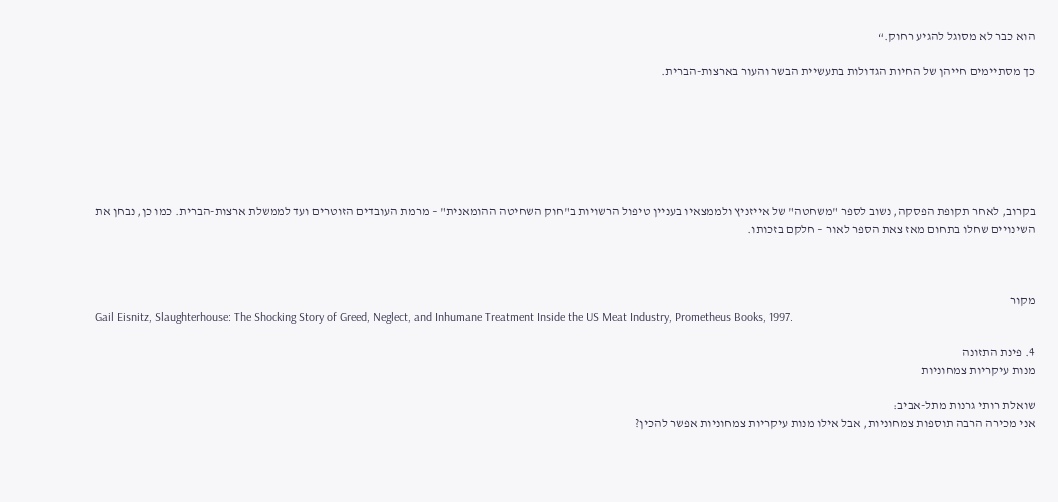הוא כבר לא מסוגל להגיע רחוק.“

כך מסתיימים חייהן של החיות הגדולות בתעשיית הבשר והעור בארצות-הברית.







בקרוב, לאחר תקופת הפסקה, נשוב לספר "משחטה" של אייזניץ ולממצאיו בעניין טיפול הרשויות ב"חוק השחיטה ההומאנית" – מרמת העובדים הזוטרים ועד לממשלת ארצות-הברית. כמו כן, נבחן את השינויים שחלו בתחום מאז צאת הספר לאור – חלקם בזכותו.



מקור
Gail Eisnitz, Slaughterhouse: The Shocking Story of Greed, Neglect, and Inhumane Treatment Inside the US Meat Industry, Prometheus Books, 1997.

4. פינת התזונה
מנות עיקריות צמחוניות

שואלת רותי גרנות מתל-אביב:
אני מכירה הרבה תוספות צמחוניות, אבל אילו מנות עיקריות צמחוניות אפשר להכין?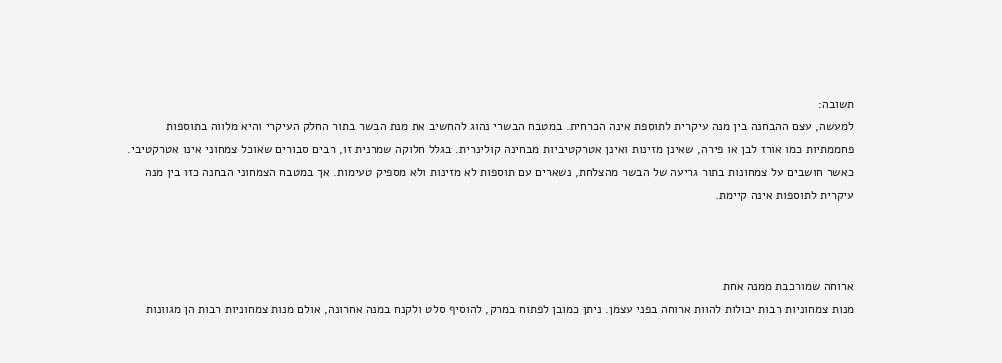תשובה:
למעשה, עצם ההבחנה בין מנה עיקרית לתוספת אינה הכרחית. במטבח הבשרי נהוג להחשיב את מנת הבשר בתור החלק העיקרי והיא מלווה בתוספות פחממתיות כמו אורז לבן או פירה, שאינן מזינות ואינן אטרקטיביות מבחינה קולינרית. בגלל חלוקה שמרנית זו, רבים סבורים שאוכל צמחוני אינו אטרקטיבי. כאשר חושבים על צמחונות בתור גריעה של הבשר מהצלחת, נשארים עם תוספות לא מזינות ולא מספיק טעימות. אך במטבח הצמחוני הבחנה כזו בין מנה עיקרית לתוספות אינה קיימת.



ארוחה שמורכבת ממנה אחת
מנות צמחוניות רבות יכולות להוות ארוחה בפני עצמן. ניתן כמובן לפתוח במרק, להוסיף סלט ולקנח במנה אחרונה, אולם מנות צמחוניות רבות הן מגוונות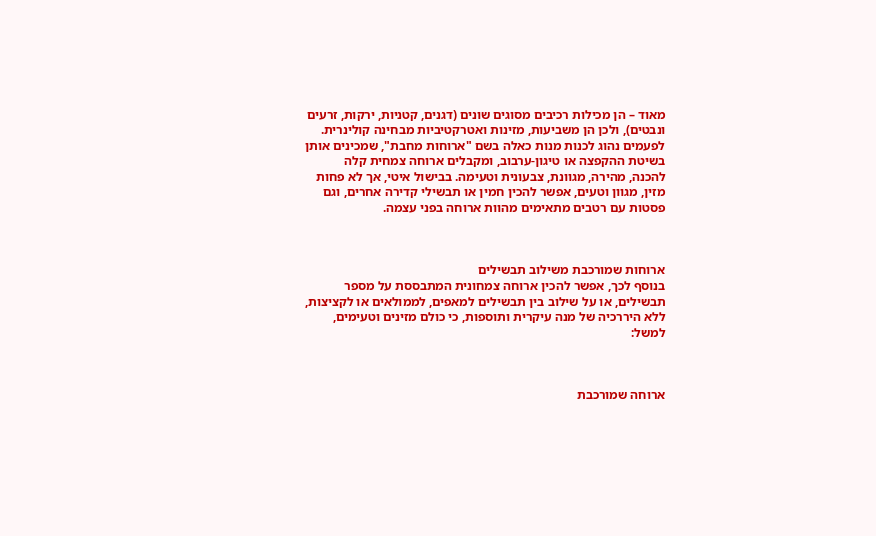מאוד – הן מכילות רכיבים מסוגים שונים (דגנים, קטניות, ירקות, זרעים ונבטים), ולכן הן משביעות, מזינות ואטרקטיביות מבחינה קולינרית. לפעמים נהוג לכנות מנות כאלה בשם "ארוחות מחבת", שמכינים אותן בשיטת ההקפצה או טיגון-ערבוב, ומקבלים ארוחה צמחית קלה להכנה, מהירה, מגוונת, צבעונית וטעימה. בבישול איטי, אך לא פחות מזין, מגוון וטעים, אפשר להכין חמין או תבשילי קדירה אחרים, וגם פסטות עם רטבים מתאימים מהוות ארוחה בפני עצמה.



ארוחות שמורכבת משילוב תבשילים
בנוסף לכך, אפשר להכין ארוחה צמחונית המתבססת על מספר תבשילים, או על שילוב בין תבשילים למאפים, לממולאים או לקציצות, ללא היררכיה של מנה עיקרית ותוספות, כי כולם מזינים וטעימים, למשל:



ארוחה שמורכבת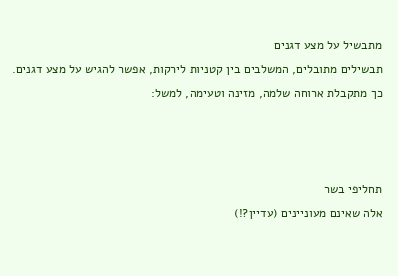מתבשיל על מצע דגנים
תבשילים מתובלים, המשלבים בין קטניות לירקות, אפשר להגיש על מצע דגנים. כך מתקבלת ארוחה שלמה, מזינה וטעימה, למשל:



תחליפי בשר
אלה שאינם מעוניינים (עדיין?!)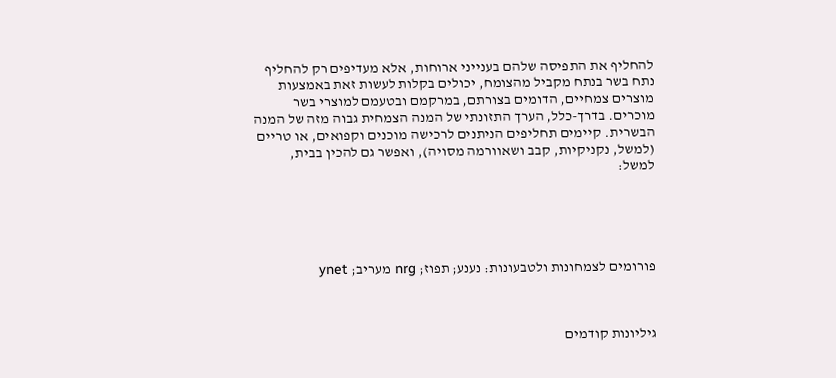להחליף את התפיסה שלהם בענייני ארוחות, אלא מעדיפים רק להחליף נתח בשר בנתח מקביל מהצומח, יכולים בקלות לעשות זאת באמצעות מוצרים צמחיים, הדומים בצורתם, במרקמם ובטעמם למוצרי בשר מוכרים. בדרך-כלל, הערך התזונתי של המנה הצמחית גבוה מזה של המנה הבשרית. קיימים תחליפים הניתנים לרכישה מוכנים וקפואים, או טריים (למשל, נקניקיות, קבב ושאוורמה מסויה), ואפשר גם להכין בבית, למשל:





פורומים לצמחונות ולטבעונות: נענע; תפוז; nrg מעריב; ynet



גיליונות קודמים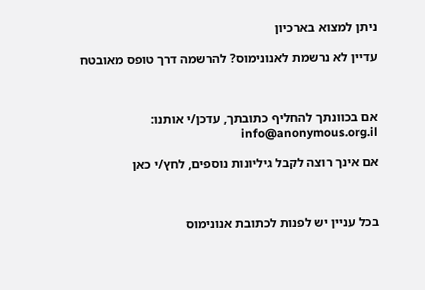ניתן למצוא בארכיון

עדיין לא נרשמת לאנונימוס? להרשמה דרך טופס מאובטח



אם בכוונתך להחליף כתובתך, עדכן/י אותנו: info@anonymous.org.il

אם אינך רוצה לקבל גיליונות נוספים, לחץ/י כאן



בכל עניין יש לפנות לכתובת אנונימוס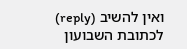ואין להשיב (reply) לכתובת השבועון